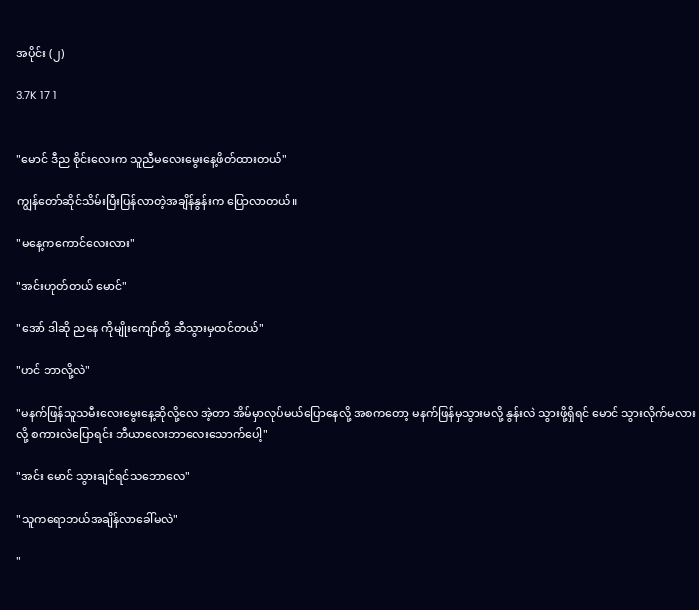အပိုင်း (၂)

3.7K 17 1


"မောင် ဒီည စိုင်းလေးက သူညီမလေးမွေးနေ့ဖိတ်ထားတယ်"

ကျွန်တော်ဆိုင်သိမ်းပြီးပြန်လာတဲ့အချိန်နွန်းက ပြောလာတယ်။

"မနေ့ကကောင်လေးလား"

"အင်းဟုတ်တယ် မောင်"

"အော် ဒါဆို ညနေ ကိုမျိုးကျော်တို့ ဆီသွားမှထင်တယ်"

"ဟင် ဘာလို့လဲ"

"မနက်ဖြန်သူသမီးလေးမွေးနေ့ဆိုလို့လေ အဲ့တာ အိမ်မှာလုပ်မယ်ပြောနေလို့ အစကတော့ မနက်ဖြန်မှသွားမလို့ နွန်းလဲ သွားဖို့ရှိရင် မောင် သွားလိုက်မလားလို့ စကားလဲပြောရင်း ဘီယာလေးဘာလေးသောက်ပေါ့"

"အင်း မောင် သွားချင်ရင်သဘောလေ"

"သူကရောဘယ်အချိန်လာခေါ်မလဲ"

"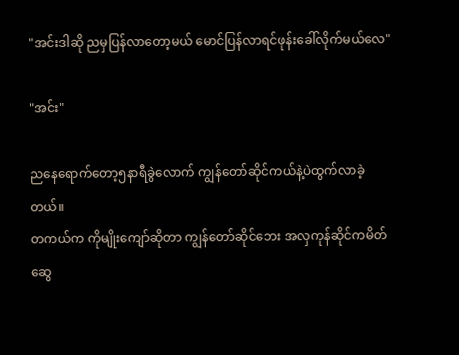"အင်းဒါဆို ညမှပြန်လာတော့မယ် မောင်ပြန်လာရင်ဖုန်းခေါ်လိုက်မယ်လေ"

"အင်း"

ညနေရောက်တော့၅နာရီခွဲ‌လောက် ကျွန်တော်ဆိုင်ကယ်နဲ့ပဲထွက်လာခဲ့တယ်။
တကယ်က ကိုမျိုးကျော်ဆိုတာ ကျွန်တော်ဆိုင်ဘေး အလှကုန်ဆိုင်ကမိတ်ဆွေ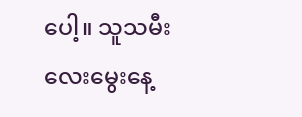ပေါ့။ သူသမီးလေးမွေးနေ့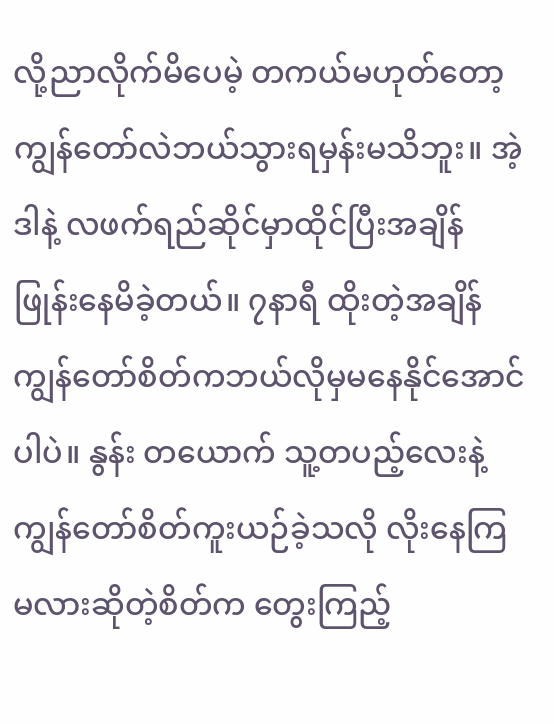လို့ညာလိုက်မိပေမဲ့ တကယ်မဟုတ်တော့ကျွန်တော်လဲဘယ်သွားရမှန်းမသိဘူး။ အဲ့ဒါနဲ့ လဖက်ရည်ဆိုင်မှာထိုင်ပြီးအချိန်ဖြုန်းနေမိခဲ့တယ်။ ၇နာရီ ထိုးတဲ့အချိန်ကျွန်တော်စိတ်ကဘယ်လိုမှမနေနိုင်အောင်ပါပဲ။ နွန်း တယောက် သူ့တပည့်လေးနဲ့ ကျွန်တော်စိတ်ကူးယဉ်ခဲ့သလို လိုးနေကြမလားဆိုတဲ့စိတ်က တွေးကြည့်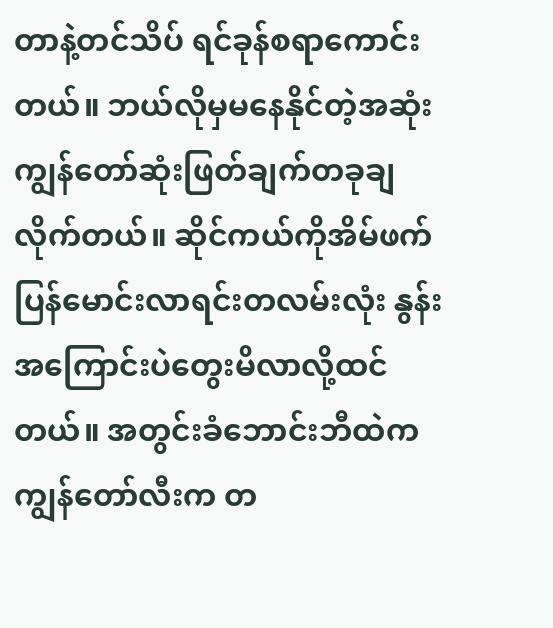တာနဲ့တင်သိပ် ရင်ခုန်စရာကောင်းတယ်။ ဘယ်လိုမှမနေနိုင်တဲ့အဆုံးကျွန်တော်ဆုံးဖြတ်ချက်တခုချလိုက်တယ်။ ဆိုင်ကယ်ကိုအိမ်ဖက်ပြန်မောင်းလာရင်းတလမ်းလုံး နွန်း အကြောင်းပဲတွေးမိလာလို့ထင်တယ်။ အတွင်းခံဘောင်းဘီထဲကကျွန်တော်လီးက တ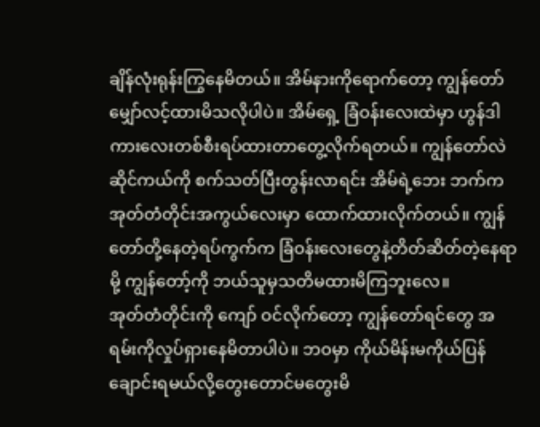ချိန်လုံးရုန်းကြွနေမိတယ်။ အိမ်နားကိုရောက်တော့ ကျွန်တော်မျှော်လင့်ထားမိသလိုပါပဲ။ အိမ်ရှေ့ ခြံဝန်းလေးထဲမှာ ဟွန်ဒါကားလေးတစ်စီးရပ်ထားတာတွေ့လိုက်ရတယ်။ ကျွန်တော်လဲ ဆိုင်ကယ်ကို စက်သတ်ပြီးတွန်းလာရင်း အိမ်ရဲ့ဘေး ဘက်က အုတ်တံတိုင်းအကွယ်လေးမှာ ထောက်ထားလိုက်တယ်။ ကျွန်တော်တို့နေတဲ့ရပ်ကွက်က ခြံဝန်းလေးတွေနဲ့တိတ်ဆိတ်တဲ့နေရာမို့ ကျွန်တော့်ကို ဘယ်သူမှသတိမထားမိကြဘူးလေ။
အုတ်တံတိုင်းကို ကျော် ဝင်လိုက်တော့ ကျွန်တော်ရင်တွေ အရမ်းကိုလှုပ်ရှားနေမိတာပါပဲ။ ဘဝမှာ ကိုယ်မိန်းမကိုယ်ပြန်ချောင်းရမယ်လို့တွေးတောင်မတွေးမိ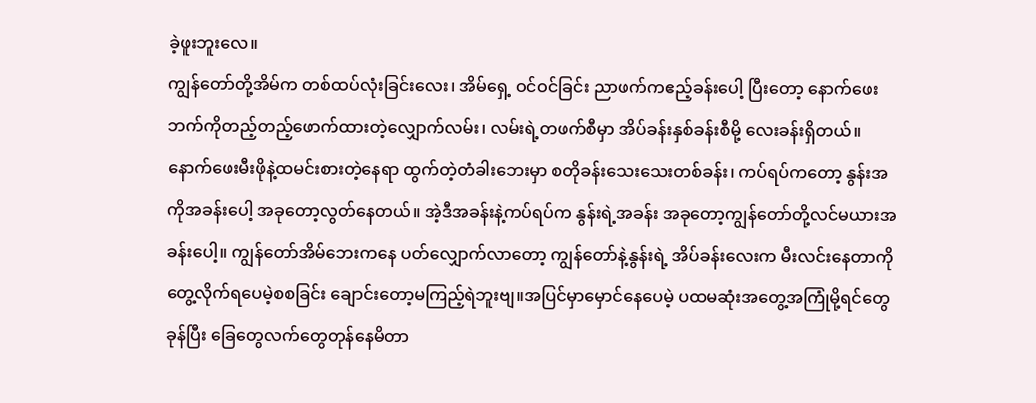ခဲ့ဖူးဘူးလေ။
ကျွန်တော်တို့အိမ်က တစ်ထပ်လုံးခြင်းလေး၊ အိမ်ရှေ့ ဝင်ဝင်ခြင်း ညာဖက်ကဧည့်ခန်းပေါ့ ပြီးတော့ နောက်ဖေးဘက်ကိုတည့်တည့်ဖောက်ထားတဲ့လျှောက်လမ်း၊ လမ်းရဲ့တဖက်စီမှာ အိပ်ခန်းနှစ်ခန်းစီမို့ လေးခန်းရှိတယ်။ နောက်ဖေးမီးဖိုနဲ့ထမင်းစားတဲ့နေရာ ထွက်တဲ့တံခါးဘေးမှာ စတိုခန်းသေးသေးတစ်ခန်း၊ ကပ်ရပ်ကတော့ နွန်းအကိုအခန်းပေါ့ အခုတော့လွတ်နေတယ်။ အဲ့ဒီအခန်းနဲ့ကပ်ရပ်က နွန်းရဲ့အခန်း အခုတော့ကျွန်တော်တို့လင်မယားအခန်းပေါ့။ ကျွန်တော်အိမ်ဘေးကနေ ပတ်လျှောက်လာတော့ ကျွန်တော်နဲ့နွန်းရဲ့ အိပ်ခန်းလေးက မီးလင်းနေတာကိုတွေ့လိုက်ရပေမဲ့စစခြင်း ချောင်းတော့မကြည့်ရဲဘူးဗျ။အပြင်မှာမှောင်နေပေမဲ့ ပထမဆုံးအတွေ့အကြုံမို့ရင်တွေခုန်ပြီး ခြေတွေလက်တွေတုန်နေမိတာ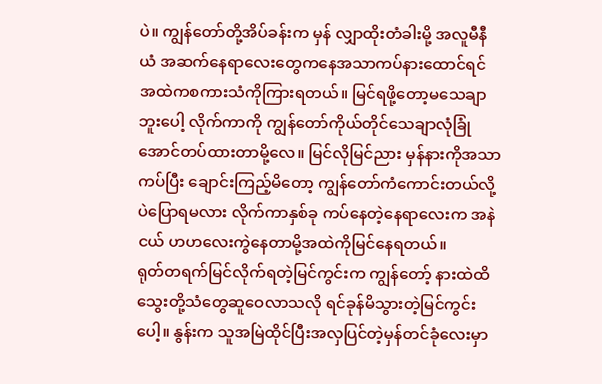ပဲ။ ကျွန်တော်တို့အိပ်ခန်းက မှန် လျှာထိုးတံခါးမို့ အလူမီနီယံ အဆက်နေရာလေးတွေကနေအသာကပ်နားထောင်ရင် အထဲကစကားသံကိုကြားရတယ်။ မြင်ရဖို့တော့မသေချာဘူးပေါ့ လိုက်ကာကို ကျွန်တော်ကိုယ်တိုင်သေချာလုံခြုံအောင်တပ်ထားတာမို့လေ။ မြင်လိုမြင်ညား မှန်နားကိုအသာကပ်ပြီး ချောင်းကြည့်မိတော့ ကျွန်တော်ကံကောင်းတယ်လို့ပဲပြောရမလား လိုက်ကာနှစ်ခု ကပ်နေတဲ့နေရာလေးက အနဲငယ် ဟဟလေးကွဲနေတာမို့အထဲကိုမြင်နေရတယ်။
ရုတ်တရက်မြင်လိုက်ရတဲ့မြင်ကွင်းက ကျွန်တော့် နားထဲထိ သွေးတို့သံတွေဆူဝေလာသလို ရင်ခုန်မိသွားတဲ့မြင်ကွင်းပေါ့။ နွန်းက သူအမြဲထိုင်ပြီးအလှပြင်တဲ့မှန်တင်ခုံလေးမှာ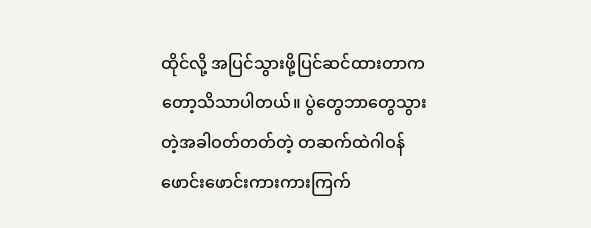ထိုင်လို့ အပြင်သွားဖို့ပြင်ဆင်ထားတာကတော့သိသာပါတယ်။ ပွဲတွေဘာတွေသွားတဲ့အခါဝတ်တတ်တဲ့ တဆက်ထဲဂါဝန်ဖောင်းဖောင်းကားကားကြက်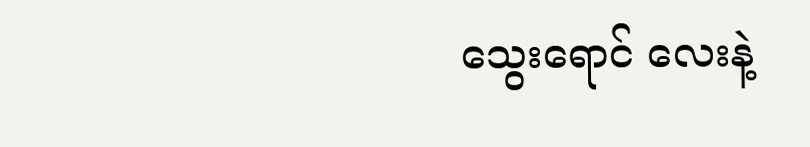သွေးရောင် လေးနဲ့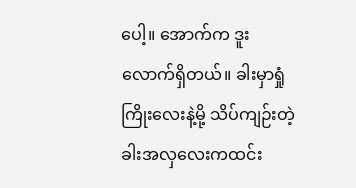ပေါ့။ အောက်က ဒူးလောက်ရှိတယ်။ ခါးမှာရှုံကြိုးလေးနဲ့မို့ သိပ်ကျဉ်းတဲ့ခါးအလှလေးကထင်း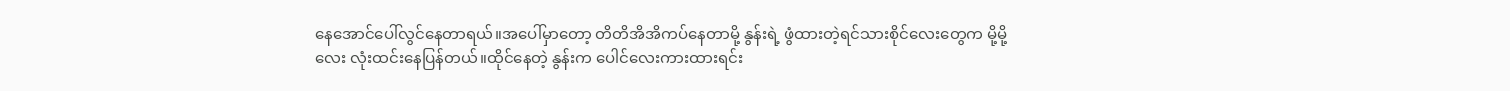နေအောင်ပေါ်လွင်နေတာရယ်။အပေါ်မှာတော့ တိတိအိအိကပ်နေတာမို့ နွန်းရဲ့ ဖွံထားတဲ့ရင်သားစိုင်လေးတွေက မို့မို့လေး လုံးထင်းနေပြန်တယ်။ထိုင်နေတဲ့ နွန်းက ပေါင်လေးကားထားရင်း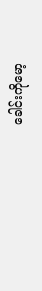ခေါင်းကိုမော့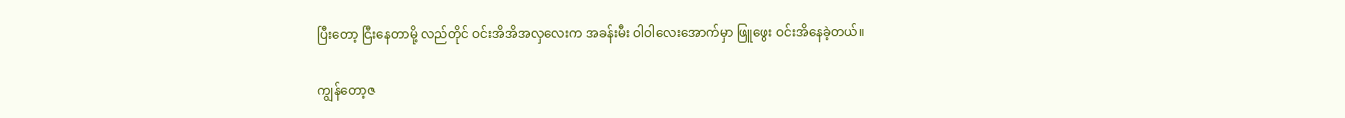ပြီးတော့ ငြီးနေတာမို့ လည်တိုင် ဝင်းအိအိအလှလေးက အခန်းမီး ဝါဝါလေးအောက်မှာ ဖြူဖွေး ဝင်းအိနေခဲ့တယ်။

ကျွန်တော့ဇ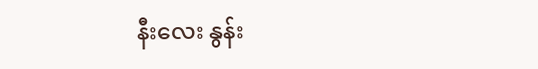နီးလေး နွန်း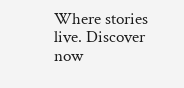Where stories live. Discover now